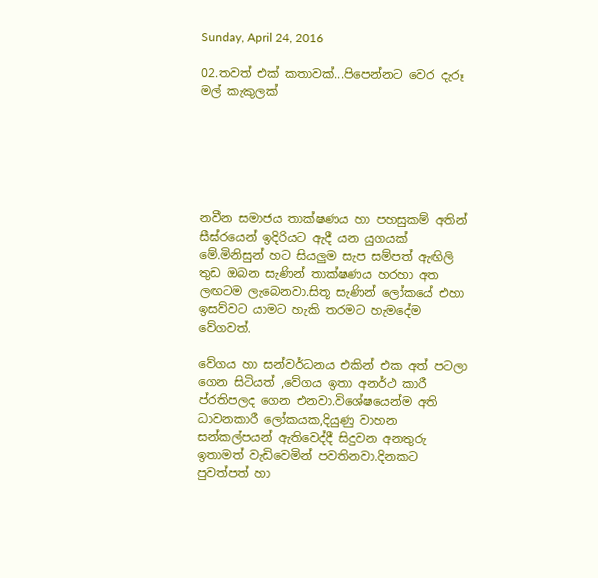Sunday, April 24, 2016

02.තවත් එක් කතාවක්...පිපෙන්නට වෙර දැරූ මල් කැකුලක්






නවීන සමාජය තාක්ෂණය හා පහසුකම් අතින් සීඝ්රයෙන් ඉදිරියට ඇදී යන යුගයක් මේ.මිනිසුන් හට සියලුම සැප සම්පත් ඇඟිලි තුඩ ඔබන සැණින් තාක්ෂණය හරහා අත ලඟටම ලැබෙනවා.සිතූ සැණින් ලෝකයේ එහා ඉසව්වට යාමට හැකි තරමට හැමදේම වේගවත්.

වේගය හා සන්වර්ධනය එකින් එක අත් පටලා ගෙන සිටියත් ,වේගය ඉතා අනර්ථ කාරී ප්රතිපලද ගෙන එනවා.විශේෂයෙන්ම අති ධාවනකාරී ලෝකයක,දියුණු වාහන සන්කල්පයන් ඇතිවෙද්දී සිදුවන අනතුරු ඉතාමත් වැඩිවෙමින් පවතිනවා.දිනකට පුවත්පත් හා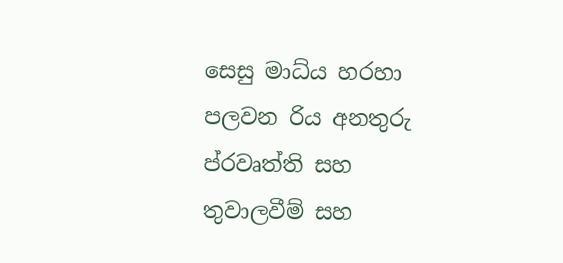සෙසු මාධ්ය හරහා පලවන රිය අනතුරු ප්රවෘත්ති සහ තුවාලවීම් සහ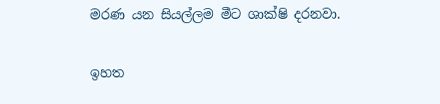මරණ යන සියල්ලම මීට ශාක්ෂි දරනවා.

ඉහත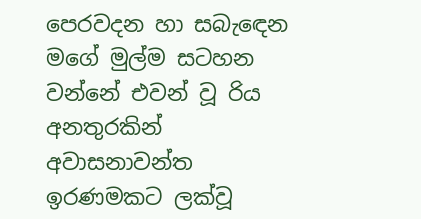පෙරවදන හා සබැඳෙන මගේ මුල්ම සටහන වන්නේ එවන් වූ රිය අනතුරකින් අවාසනාවන්ත ඉරණමකට ලක්වූ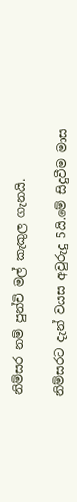නිම්සර නම් පුන්චි මල් කැකුල ගැනයි.

නිම්සරට දැන් වයස අවුරුදු 5යි.මේ සිදුවීම මාස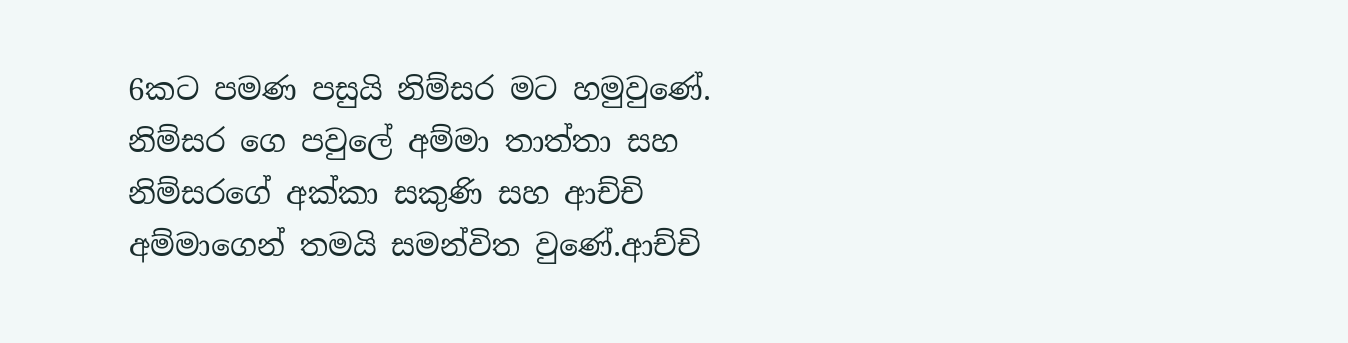6කට පමණ පසුයි නිම්සර මට හමුවුණේ.
නිම්සර ගෙ පවුලේ අම්මා තාත්තා සහ නිම්සරගේ අක්කා සකුණි සහ ආච්චි අම්මාගෙන් තමයි සමන්විත වුණේ.ආච්චි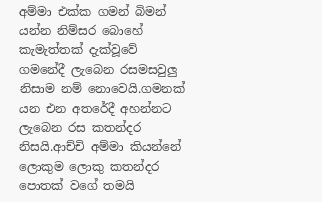අම්මා එක්ක ගමන් බිමන් යන්න නිම්සර බොහේ කැමැත්තක් දැක්වූවේ ගමනේදී ලැබෙන රසමසවුලු නිසාම නම් නොවෙයි.ගමනක් යන එන අතරේදී අහන්නට  ලැබෙන රස කතන්දර නිසයි.ආච්චි අම්මා කියන්නේ ලොකුම ලොකු කතන්දර පොතක් වගේ තමයි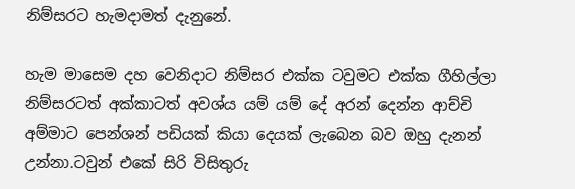නිම්සරට හැමදාමත් දැනුනේ.

හැම මාසෙම දහ වෙනිදාට නිම්සර එක්ක ටවුමට එක්ක ගීහිල්ලා නිම්සරටත් අක්කාටත් අවශ්ය යම් යම් දේ අරන් දෙන්න ආච්චි අම්මාට පෙන්ශන් පඩියක් කියා දෙයක් ලැබෙන බව ඔහු දැනන් උන්නා.ටවුන් එකේ සිරි විසිතුරු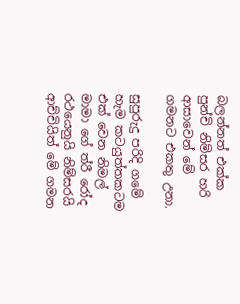බලන්නත් එක්ක පුන්චි නිම්සර හරි ආසාවෙන් මේ ගමනට එකතු උනා.

සුපුරුදු පරිදි ගමේ හැම කටයුත්තකටම එක් වෙන නිමල් මාමා ගේ ත්රී රෝද රථයෙනුයි නිම්සරයි ආච්චියිත් මේ ගමන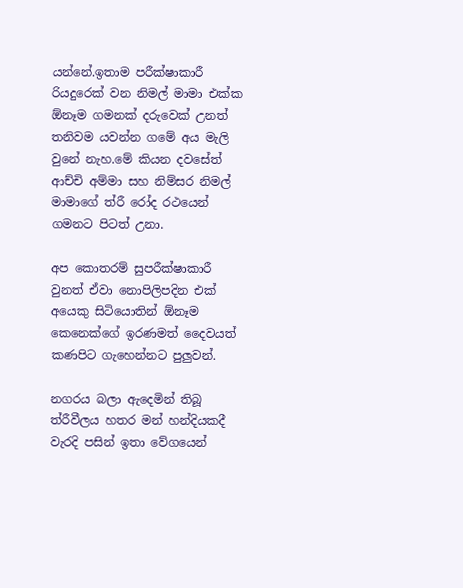යන්නේ.ඉතාම පරීක්ෂාකාරී රියදුරෙක් වන නිමල් මාමා එක්ක ඕනෑම ගමනක් දරුවෙක් උනත් තනිවම යවන්න ගමේ අය මැලි වුනේ නැහ.මේ කියන දවසේත් ආච්චි අම්මා සහ නිම්සර නිමල් මාමාගේ ත්රී රෝද රථයෙන් ගමනට පිටත් උනා.

අප කොතරම් සුපරීක්ෂාකාරී වුනත් ඒවා නොපිලිපදින එක් අයෙකු සිටියොතින් ඕනෑම කෙනෙක්ගේ ඉරණමත් දෛවයත් කණපිට ගැහෙන්නට පුලුවන්.

නගරය බලා ඇදෙමින් තිබූ ත්රීවීලය හතර මන් හන්දියකදී වැරදි පසින් ඉතා වේගයෙන්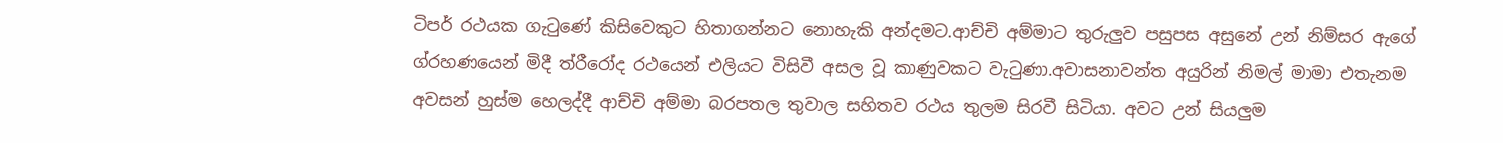ටිපර් රථයක ගැටුණේ කිසිවෙකුට හිතාගන්නට නොහැකි අන්දමට.ආච්චි අම්මාට තුරුලුව පසුපස අසුනේ උන් නිම්සර ඇගේ ග්රහණයෙන් මිදී ත්රීරෝද රථයෙන් එලියට විසිවී අසල වූ කාණුවකට වැටුණා.අවාසනාවන්ත අයුරින් නිමල් මාමා එතැනම අවසන් හුස්ම හෙලද්දී ආච්චි අම්මා බරපතල තුවාල සහිතව රථය තුලම සිරවී සිටියා. අවට උන් සියලුම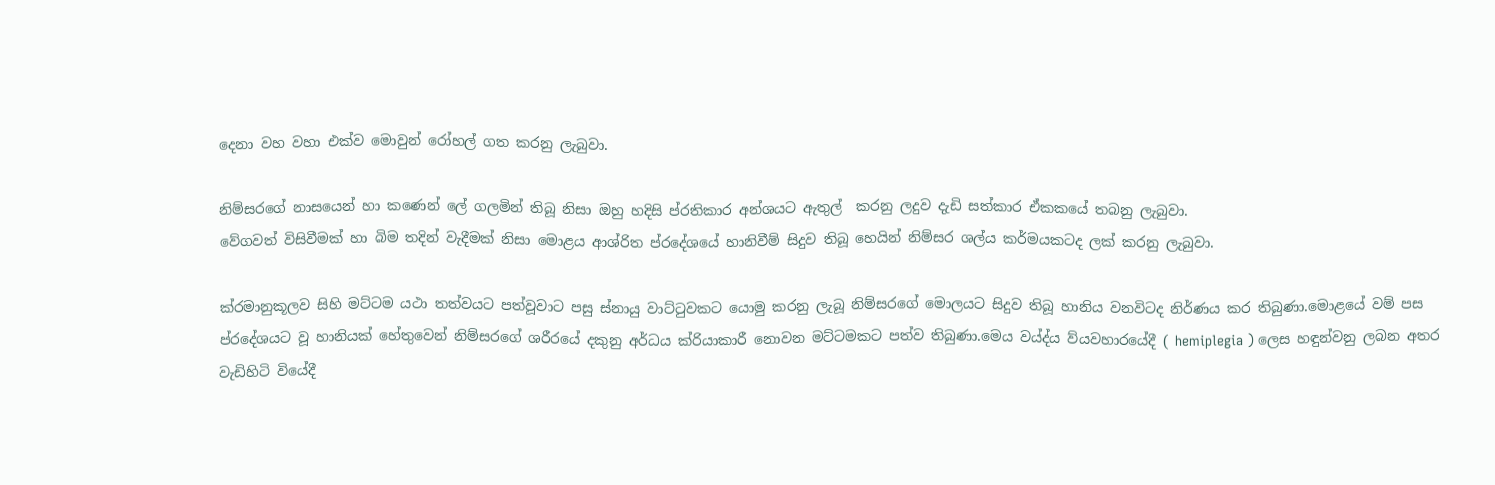දෙනා වහ වහා එක්ව මොවුන් රෝහල් ගත කරනු ලැබුවා.

නිම්සරගේ නාසයෙන් හා කණෙන් ලේ ගලමින් තිබූ නිසා ඔහු හදිසි ප්රතිකාර අන්ශයට ඇතුල්  කරනු ලදුව දැඩි සත්කාර ඒකකයේ තබනු ලැබුවා.
වේගවත් විසිවීමක් හා බිම තදින් වැදීමක් නිසා මොළය ආශ්රිත ප්රදේශයේ හානිවීම් සිදුව තිබූ හෙයින් නිම්සර ශල්ය කර්මයකටද ලක් කරනු ලැබුවා.

ක්රමානුකූලව සිහි මට්ටම යථා තත්වයට පත්වූවාට පසු ස්නායු වාට්ටුවකට යොමු කරනු ලැබූ නිම්සරගේ මොලයට සිදුව තිබූ හානිය වනවිටද නිර්ණය කර තිබුණා.මොළයේ වම් පස ප්රදේශයට වූ හානියක් හේතුවෙන් නිම්සරගේ ශරීරයේ දකුනු අර්ධය ක්රියාකාරී නොවන මට්ටමකට පත්ව තිබුණා.මෙය වය්ද්ය ව්යවහාරයේදී ( hemiplegia ) ලෙස හඳුන්වනු ලබන අතර වැඩිහිටි වියේදී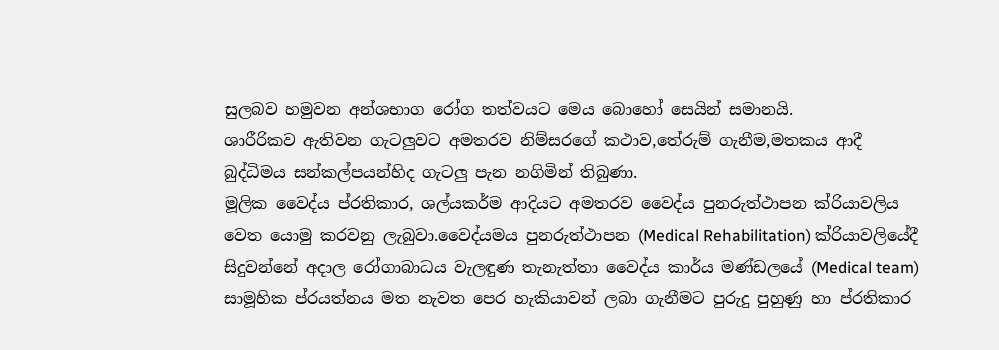සුලබව හමුවන අන්ශභාග රෝග තත්වයට මෙය බොහෝ සෙයින් සමානයි.
ශාරීරිකව ඇතිවන ගැටලුවට අමතරව නිම්සරගේ කථාව,තේරුම් ගැනීම,මතකය ආදී බුද්ධිමය සන්කල්පයන්හිද ගැටලු පැන නගිමින් තිබුණා.
මූලික වෛද්ය ප්රතිකාර, ශල්යකර්ම ආදියට අමතරව වෛද්ය පුනරුත්ථාපන ක්රියාවලිය වෙත යොමු කරවනු ලැබුවා.වෛද්යමය පුනරුත්ථාපන (Medical Rehabilitation) ක්රියාවලියේදී සිදුවන්නේ අදාල රෝගාබාධය වැලඳුණ තැනැත්තා වෛද්ය කාර්ය මණ්ඩලයේ (Medical team) සාමූහික ප්රයත්නය මත නැවත පෙර හැකියාවන් ලබා ගැනීමට පුරුදු පුහුණු හා ප්රතිකාර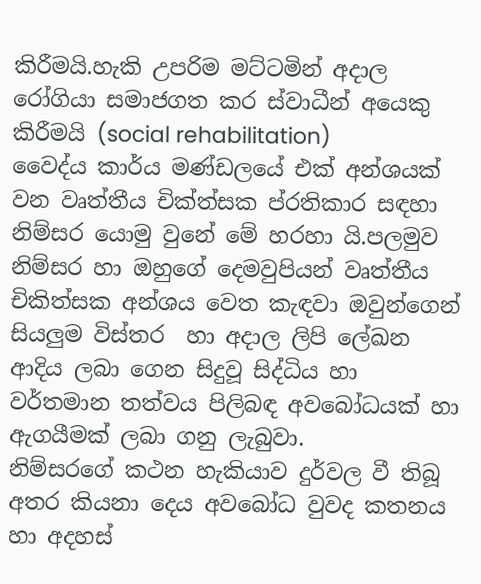කිරීමයි.හැකි උපරිම මට්ටමින් අදාල රෝගියා සමාජගත කර ස්වාධීන් අයෙකු කිරීමයි (social rehabilitation)
වෛද්ය කාර්ය මණ්ඩලයේ එක් අන්ශයක් වන වෘත්තීය චික්ත්සක ප්රතිකාර සඳහා නිම්සර යොමු වුනේ මේ හරහා යි.පලමුව නිම්සර හා ඔහුගේ දෙමවුපියන් වෘත්තීය චිකිත්සක අන්ශය වෙත කැඳවා ඔවුන්ගෙන් සියලුම විස්තර  හා අදාල ලිපි ලේඛන ආදිය ලබා ගෙන සිදුවූ සිද්ධිය හා වර්තමාන තත්වය පිලිබඳ අවබෝධයක් හා ඇගයීමක් ලබා ගනු ලැබුවා.
නිම්සරගේ කථන හැකියාව දුර්වල වී තිබූ අතර කියනා දෙය අවබෝධ වුවද කතනය හා අදහස්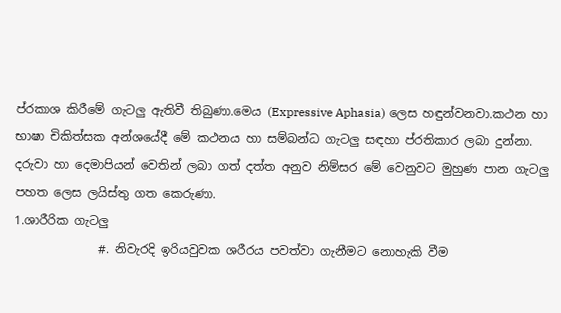ප්රකාශ කිරීමේ ගැටලු ඇතිවී තිබුණා.මෙය (Expressive Aphasia) ලෙස හඳුන්වනවා.කථන හා භාෂා චිකිත්සක අන්ශයේදී මේ කථනය හා සම්බන්ධ ගැටලු සඳහා ප්රතිකාර ලබා දුන්නා.
දරුවා හා දෙමාපියන් වෙතින් ලබා ගත් දත්ත අනුව නිම්සර මේ වෙනුවට මුහුණ පාන ගැටලු පහත ලෙස ලයිස්තු ගත කෙරුණා.
1.ශාරීරික ගැටලු
              #. නිවැරදි ඉරියවුවක ශරීරය පවත්වා ගැනීමට නොහැකි වීම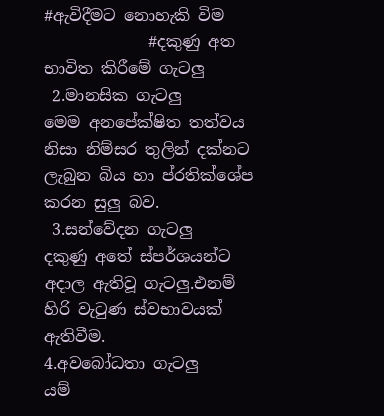#ඇවිදීමට නොහැකි විම
             #දකුණු අත භාවිත කිරීමේ ගැටලු
 2.මානසික ගැටලු
මෙම අනපේක්ෂිත තත්වය නිසා නිම්සර තුලින් දක්නට ලැබුන බිය හා ප්රතික්ශේප කරන සුලු බව.
 3.සන්වේදන ගැටලු
දකුණු අතේ ස්පර්ශයන්ට අදාල ඇතිවූ ගැටලු.එනම් හිරි වැටුණ ස්වභාවයක් ඇතිවීම.
4.අවබෝධතා ගැටලු
යම්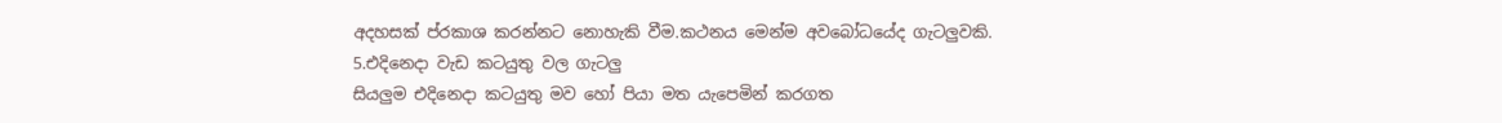අදහසක් ප්රකාශ කරන්නට නොහැකි වීම.කථනය මෙන්ම අවබෝධයේද ගැටලුවකි.
5.එදිනෙදා වැඩ කටයුතු වල ගැටලු
සියලුම එදිනෙදා කටයුතු මව හෝ පියා මත යැපෙමින් කරගත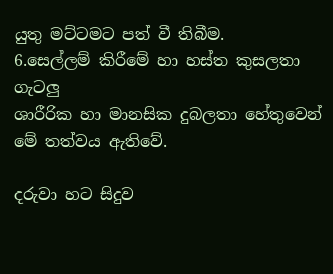යුතු මට්ටමට පත් වී තිබීම.
6.සෙල්ලම් කිරීමේ හා හස්ත කුසලතා ගැටලු
ශාරීරික හා මානසික දුබලතා හේතුවෙන් මේ තත්වය ඇතිවේ.

දරුවා හට සිදුව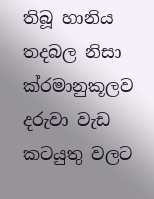තිබූ හානිය තදබල නිසා  ක්රමානුකූලව දරුවා වැඩ කටයුතු වලට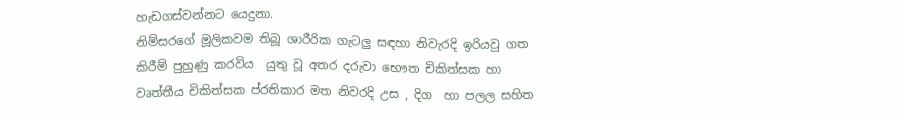හැඩගස්වන්නට යෙදුනා.
නිම්සරගේ මූලිකවම තිබූ ශාරීරික ගැටලු සඳහා නිවැරදි ඉරියවු ගත කිරීම් පුහුණු කරවිය  යුතු වූ අතර දරුවා භෞත චිකිත්සක හා වෘත්තීය චිකිත්සක ප්රතිකාර මත නිවරදි උස , දිග  හා පලල සහිත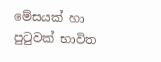මේසයක් හා පුටුවක් භාවිත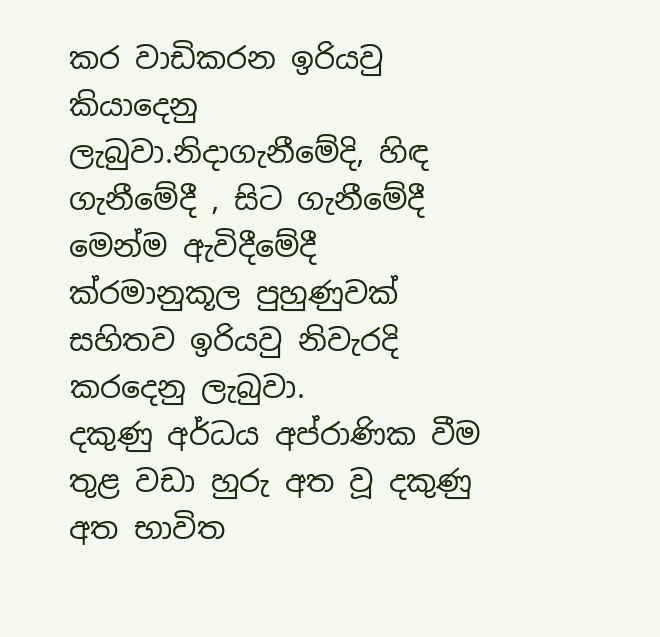කර වාඩිකරන ඉරියවු කියාදෙනු ලැබුවා.නිදාගැනීමේදි, හිඳ ගැනීමේදී , සිට ගැනීමේදී මෙන්ම ඇවිදීමේදී ක්රමානුකූල පුහුණුවක් සහිතව ඉරියවු නිවැරදි කරදෙනු ලැබුවා.
දකුණු අර්ධය අප්රාණික වීම තුළ වඩා හුරු අත වූ දකුණු අත භාවිත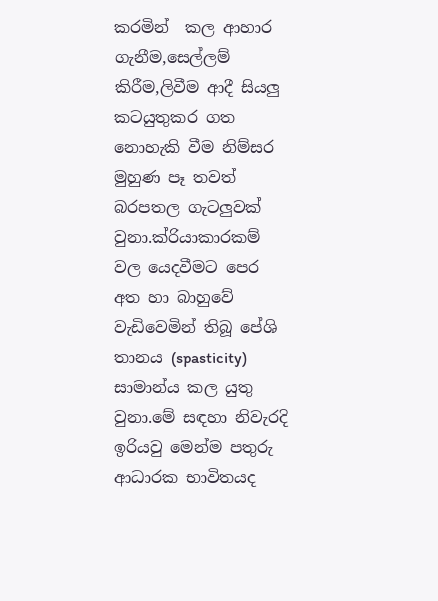කරමින්  කල ආහාර ගැනීම,සෙල්ලම් කිරීම,ලිවීම ආදී සියලු කටයුතුකර ගත නොහැකි වීම නිම්සර මුහුණ පෑ තවත් බරපතල ගැටලුවක් වුනා.ක්රියාකාරකම් වල යෙදවීමට පෙර අත හා බාහුවේ වැඩිවෙමින් තිබූ පේශි තානය (spasticity) සාමාන්ය කල යුතු වුනා.මේ සඳහා නිවැරදි ඉරියවු මෙන්ම පතුරු ආධාරක භාවිතයද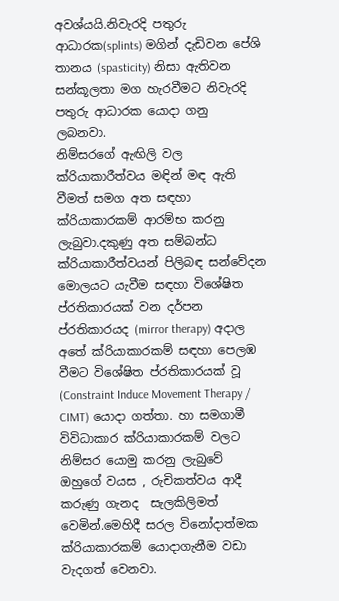අවශ්යයි.නිවැරදි පතුරු ආධාරක(splints) මගින් දැඩිවන පේශි තානය (spasticity) නිසා ඇතිවන සන්කූලතා මග හැරවීමට නිවැරදි පතුරු ආධාරක යොදා ගනු ලබනවා.
නිම්සරගේ ඇඟිලි වල ක්රියාකාරීත්වය මඳින් මඳ ඇති වීමත් සමග අත සඳහා ක්රියාකාරකම් ආරම්භ කරනු ලැබුවා.දකුණු අත සම්බන්ධ ක්රියාකාරීත්වයන් පිලිබඳ සන්වේදන මොලයට යැවීම සඳහා විශේෂිත ප්රතිකාරයක් වන දර්පන ප්රතිකාරයද (mirror therapy) අදාල අතේ ක්රියාකාරකම් සඳහා පෙලඹ වීමට විශේෂිත ප්රතිකාරයක් වූ (Constraint Induce Movement Therapy / CIMT) යොදා ගත්තා. හා සමගාමී විවිධාකාර ක්රියාකාරකම් වලට නිම්සර යොමු කරනු ලැබුවේ ඔහුගේ වයස , රුචිකත්වය ආදී කරුණු ගැනද  සැලකිලිමත් වෙමින්.මෙහිදී සරල විනෝදාත්මක ක්රියාකාරකම් යොදාගැනීම වඩා වැදගත් වෙනවා.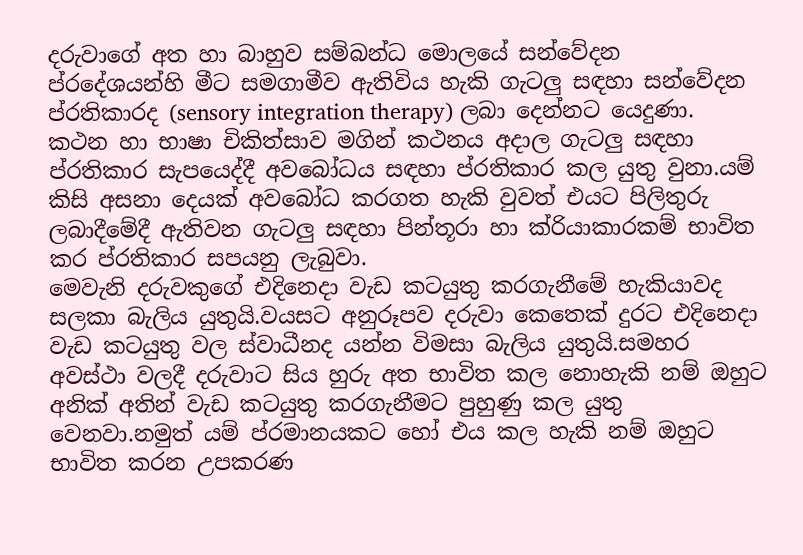දරුවාගේ අත හා බාහුව සම්බන්ධ මොලයේ සන්වේදන ප්රදේශයන්හි මීට සමගාමීව ඇතිවිය හැකි ගැටලු සඳහා සන්වේදන ප්රතිකාරද (sensory integration therapy) ලබා දෙන්නට යෙදුණා.
කථන හා භාෂා චිකිත්සාව මගින් කථනය අදාල ගැටලු සඳහා ප්රතිකාර සැපයෙද්දී අවබෝධය සඳහා ප්රතිකාර කල යුතු වුනා.යම් කිසි අසනා දෙයක් අවබෝධ කරගත හැකි වුවත් එයට පිලිතුරු ලබාදීමේදී ඇතිවන ගැටලු සඳහා පින්තූරා හා ක්රියාකාරකම් භාවිත කර ප්රතිකාර සපයනු ලැබුවා.
මෙවැනි දරුවකුගේ එදිනෙදා වැඩ කටයුතු කරගැනීමේ හැකියාවද සලකා බැලිය යුතුයි.වයසට අනුරූපව දරුවා කෙතෙක් දුරට එදිනෙදා වැඩ කටයුතු වල ස්වාධීනද යන්න විමසා බැලිය යුතුයි.සමහර අවස්ථා වලදී දරුවාට සිය හුරු අත භාවිත කල නොහැකි නම් ඔහුට අනික් අතින් වැඩ කටයුතු කරගැනීමට පුහුණු කල යුතු වෙනවා.නමුත් යම් ප්රමානයකට හෝ එය කල හැකි නම් ඔහුට භාවිත කරන උපකරණ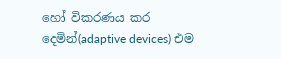හෝ විකරණය කර දෙමින්(adaptive devices) එම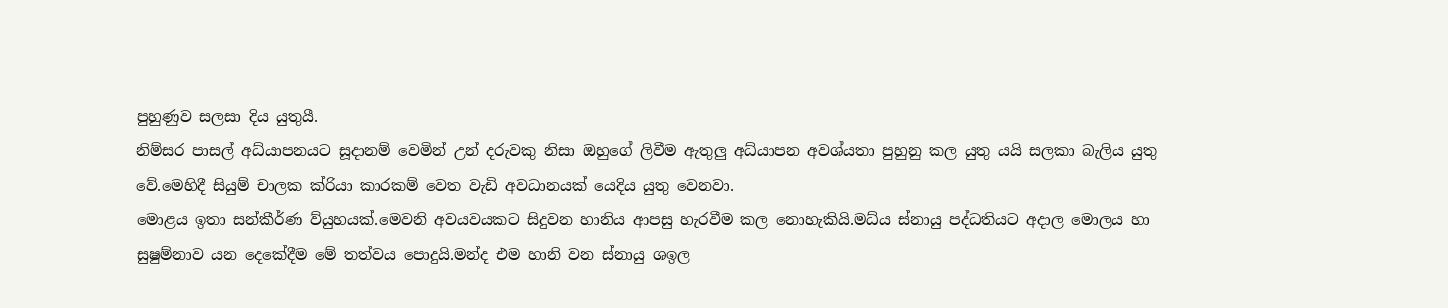පුහුණුව සලසා දිය යුතුයී.
නිම්සර පාසල් අධ්යාපනයට සූදානම් වෙමින් උන් දරුවකු නිසා ඔහුගේ ලිවීම ඇතුලු අධ්යාපන අවශ්යතා පුහුනු කල යුතු යයි සලකා බැලිය යුතු වේ.මෙහිදී සියුම් චාලක ක්රියා කාරකම් වෙත වැඩි අවධානයක් යෙදිය යුතු වෙනවා.
මොළය ඉතා සන්කීර්ණ ව්යුහයක්.මෙවනි අවයවයකට සිදුවන හානිය ආපසු හැරවීම කල නොහැකියි.මධ්ය ස්නායු පද්ධතියට අදාල මොලය හා සුෂුම්නාව යන දෙකේදීම මේ තත්වය පොදුයි.මන්ද එම හානි වන ස්නායු ශඉල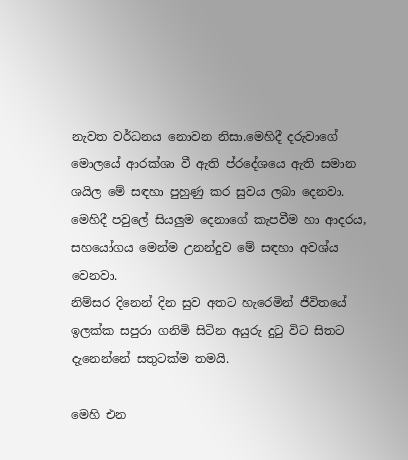නැවත වර්ධනය නොවන නිසා.මෙහිදී දරුවාගේ මොලයේ ආරක්ශා වී ඇති ප්රදේශයෙ ඇති සමාන ශයිල මේ සඳහා පුහුණු කර සුවය ලබා දෙනවා.
මෙහිදී පවුලේ සියලුම දෙනාගේ කැපවීම හා ආදරය, සහයෝගය මෙන්ම උනන්දුව මේ සඳහා අවශ්ය වෙනවා.
නිම්සර දිනෙන් දින සුව අතට හැරෙමින් ජීවිතයේ ඉලක්ක සපුරා ගනිමි සිටින අයුරු දුටු විට සිතට දැනෙන්නේ සතුටක්ම තමයි.

මෙහි එන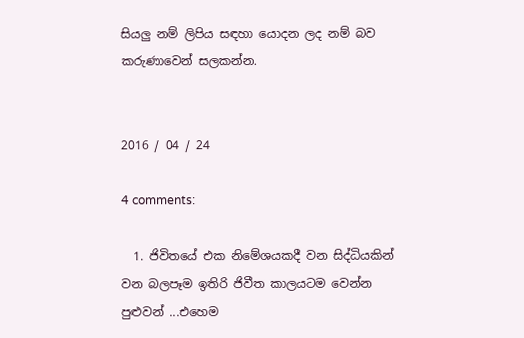සියලු නම් ලිපිය සඳහා යොදන ලද නම් බව කරුණාවෙන් සලකන්න.


2016 / 04 / 24

4 comments:

  1. ජිවිතයේ එක නිමේශයකදී වන සිද්ධියකින් වන බලපෑම ඉතිරි ජිවීත කාලයටම වෙන්න පුළුවන් ...එහෙම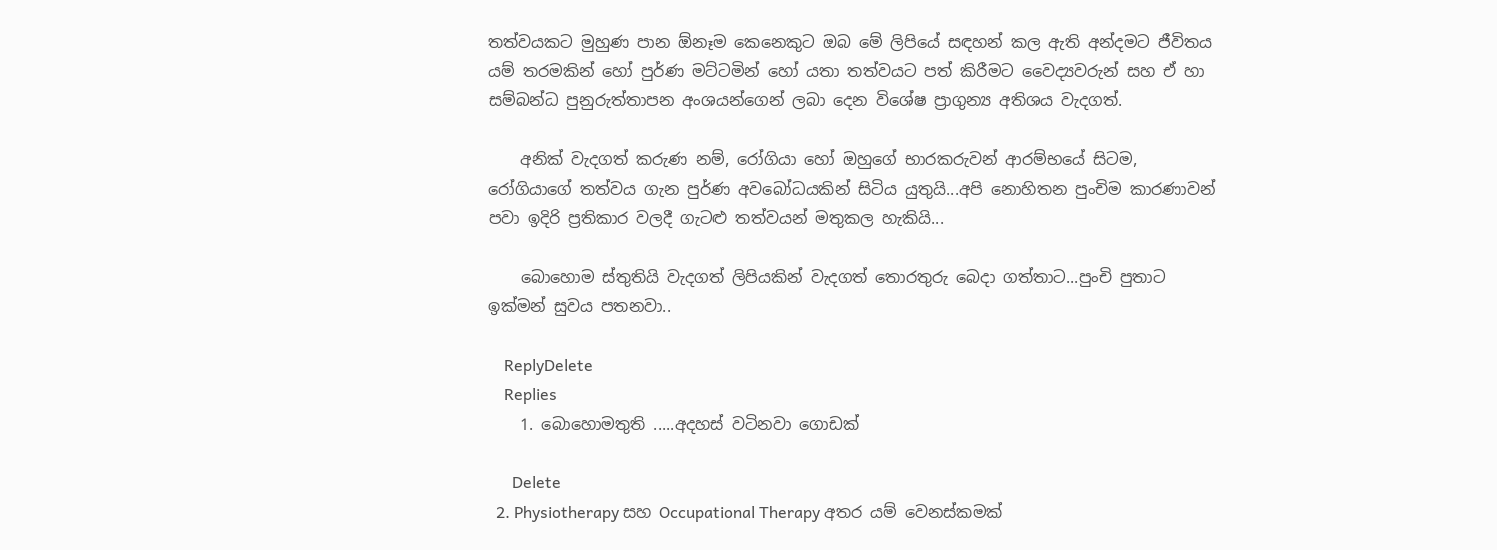තත්වයකට මුහුණ පාන ඕනෑම කෙනෙකුට ඔබ මේ ලිපියේ සඳහන් කල ඇති අන්දමට ජීවිතය යම් තරමකින් හෝ පුර්ණ මට්ටමින් හෝ යතා තත්වයට පත් කිරීමට වෛද්‍යවරුන් සහ ඒ හා සම්බන්ධ පුනුරුත්තාපන අංශයන්ගෙන් ලබා දෙන විශේෂ ප්‍රාගුන්‍ය අතිශය වැදගත්.

    අනික් වැදගත් කරුණ නම්, රෝගියා හෝ ඔහුගේ භාරකරුවන් ආරම්භයේ සිටම, රෝගියාගේ තත්වය ගැන පුර්ණ අවබෝධයකින් සිටිය යුතුයි...අපි නොහිතන පුංචිම කාරණාවන් පවා ඉදිරි ප්‍රතිකාර වලදී ගැටළු තත්වයන් මතුකල හැකියි...

    බොහොම ස්තුතියි වැදගත් ලිපියකින් වැදගත් තොරතුරු බෙදා ගත්තාට...පුංචි පුතාට ඉක්මන් සුවය පතනවා..

    ReplyDelete
    Replies
    1. බොහොමතුති .....අදහස් වටිනවා ගොඩක්

      Delete
  2. Physiotherapy සහ Occupational Therapy අතර යම් වෙනස්කමක්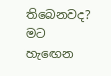තිබෙනවද? මට හැඟෙන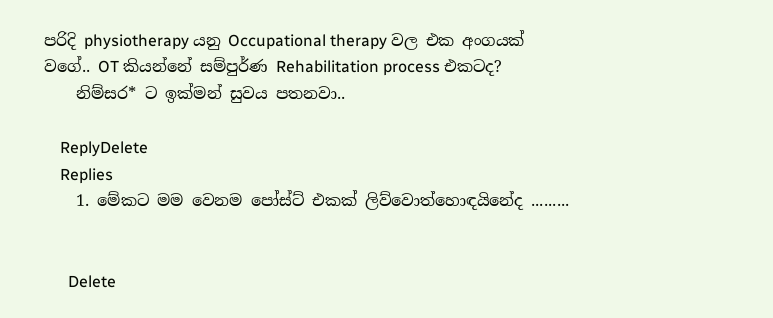පරිදි physiotherapy යනු Occupational therapy වල එක අංගයක් වගේ.. OT කියන්නේ සම්පුර්ණ Rehabilitation process එකටද?
    නිම්සර* ට ඉක්මන් සුවය පතනවා..

    ReplyDelete
    Replies
    1. මේකට මම වෙනම පෝස්ට් එකක් ලිව්වොත්හොඳයිනේද .........


      Delete